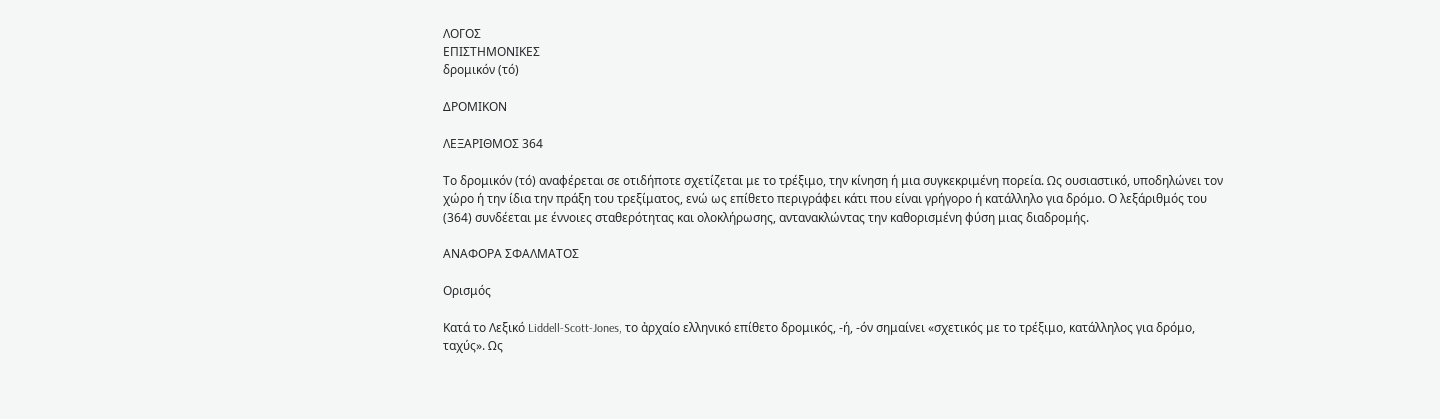ΛΟΓΟΣ
ΕΠΙΣΤΗΜΟΝΙΚΕΣ
δρομικόν (τό)

ΔΡΟΜΙΚΟΝ

ΛΕΞΑΡΙΘΜΟΣ 364

Το δρομικόν (τό) αναφέρεται σε οτιδήποτε σχετίζεται με το τρέξιμο, την κίνηση ή μια συγκεκριμένη πορεία. Ως ουσιαστικό, υποδηλώνει τον χώρο ή την ίδια την πράξη του τρεξίματος, ενώ ως επίθετο περιγράφει κάτι που είναι γρήγορο ή κατάλληλο για δρόμο. Ο λεξάριθμός του (364) συνδέεται με έννοιες σταθερότητας και ολοκλήρωσης, αντανακλώντας την καθορισμένη φύση μιας διαδρομής.

ΑΝΑΦΟΡΑ ΣΦΑΛΜΑΤΟΣ

Ορισμός

Κατά το Λεξικό Liddell-Scott-Jones, το ἀρχαίο ελληνικό επίθετο δρομικός, -ή, -όν σημαίνει «σχετικός με το τρέξιμο, κατάλληλος για δρόμο, ταχύς». Ως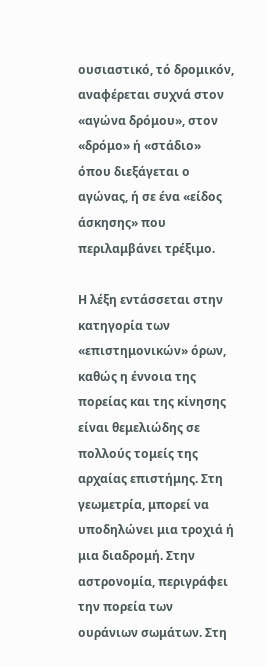ουσιαστικό, τό δρομικόν, αναφέρεται συχνά στον «αγώνα δρόμου», στον «δρόμο» ή «στάδιο» όπου διεξάγεται ο αγώνας, ή σε ένα «είδος άσκησης» που περιλαμβάνει τρέξιμο.

Η λέξη εντάσσεται στην κατηγορία των «επιστημονικών» όρων, καθώς η έννοια της πορείας και της κίνησης είναι θεμελιώδης σε πολλούς τομείς της αρχαίας επιστήμης. Στη γεωμετρία, μπορεί να υποδηλώνει μια τροχιά ή μια διαδρομή. Στην αστρονομία, περιγράφει την πορεία των ουράνιων σωμάτων. Στη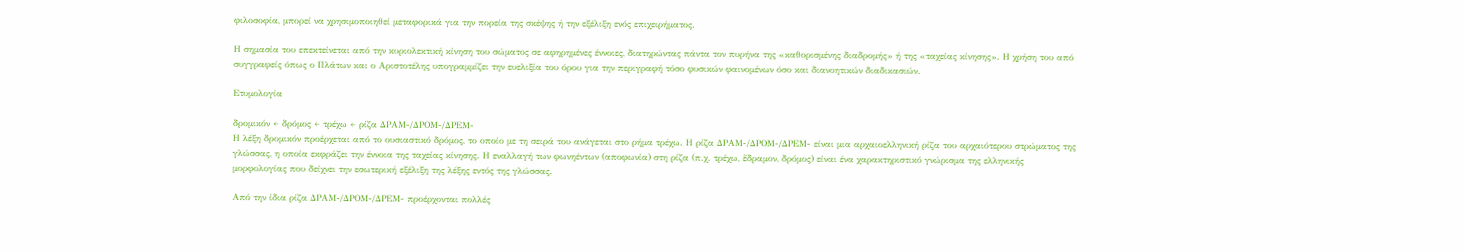φιλοσοφία, μπορεί να χρησιμοποιηθεί μεταφορικά για την πορεία της σκέψης ή την εξέλιξη ενός επιχειρήματος.

Η σημασία του επεκτείνεται από την κυριολεκτική κίνηση του σώματος σε αφηρημένες έννοιες, διατηρώντας πάντα τον πυρήνα της «καθορισμένης διαδρομής» ή της «ταχείας κίνησης». Η χρήση του από συγγραφείς όπως ο Πλάτων και ο Αριστοτέλης υπογραμμίζει την ευελιξία του όρου για την περιγραφή τόσο φυσικών φαινομένων όσο και διανοητικών διαδικασιών.

Ετυμολογία

δρομικόν ← δρόμος ← τρέχω ← ρίζα ΔΡΑΜ-/ΔΡΟΜ-/ΔΡΕΜ-
Η λέξη δρομικόν προέρχεται από το ουσιαστικό δρόμος, το οποίο με τη σειρά του ανάγεται στο ρήμα τρέχω. Η ρίζα ΔΡΑΜ-/ΔΡΟΜ-/ΔΡΕΜ- είναι μια αρχαιοελληνική ρίζα του αρχαιότερου στρώματος της γλώσσας, η οποία εκφράζει την έννοια της ταχείας κίνησης. Η εναλλαγή των φωνηέντων (αποφωνία) στη ρίζα (π.χ. τρέχω, ἔδραμον, δρόμος) είναι ένα χαρακτηριστικό γνώρισμα της ελληνικής μορφολογίας που δείχνει την εσωτερική εξέλιξη της λέξης εντός της γλώσσας.

Από την ίδια ρίζα ΔΡΑΜ-/ΔΡΟΜ-/ΔΡΕΜ- προέρχονται πολλές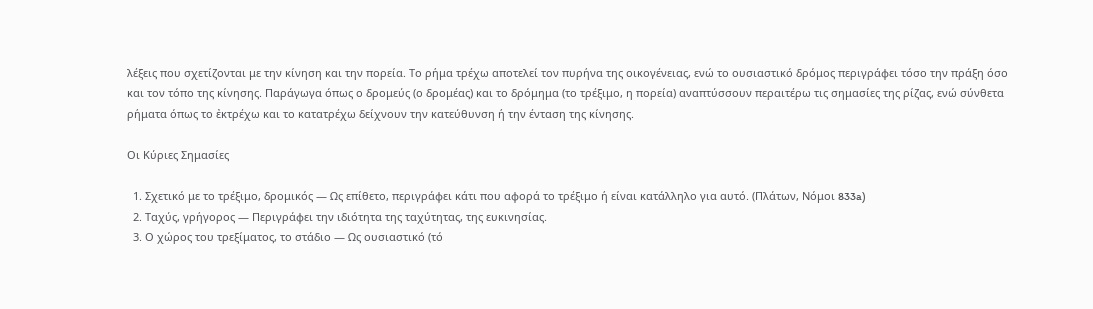λέξεις που σχετίζονται με την κίνηση και την πορεία. Το ρήμα τρέχω αποτελεί τον πυρήνα της οικογένειας, ενώ το ουσιαστικό δρόμος περιγράφει τόσο την πράξη όσο και τον τόπο της κίνησης. Παράγωγα όπως ο δρομεύς (ο δρομέας) και το δρόμημα (το τρέξιμο, η πορεία) αναπτύσσουν περαιτέρω τις σημασίες της ρίζας, ενώ σύνθετα ρήματα όπως το ἐκτρέχω και το κατατρέχω δείχνουν την κατεύθυνση ή την ένταση της κίνησης.

Οι Κύριες Σημασίες

  1. Σχετικό με το τρέξιμο, δρομικός — Ως επίθετο, περιγράφει κάτι που αφορά το τρέξιμο ή είναι κατάλληλο για αυτό. (Πλάτων, Νόμοι 833a)
  2. Ταχύς, γρήγορος — Περιγράφει την ιδιότητα της ταχύτητας, της ευκινησίας.
  3. Ο χώρος του τρεξίματος, το στάδιο — Ως ουσιαστικό (τό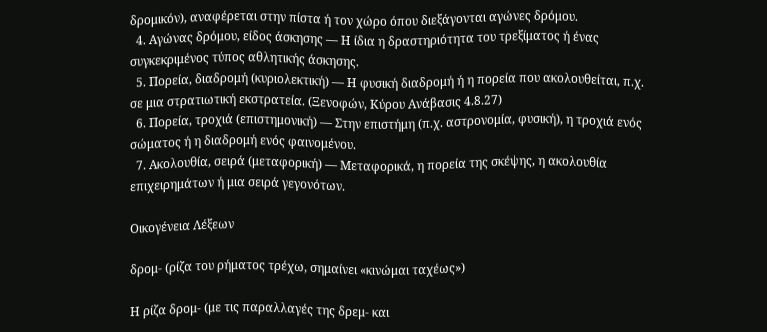δρομικόν), αναφέρεται στην πίστα ή τον χώρο όπου διεξάγονται αγώνες δρόμου.
  4. Αγώνας δρόμου, είδος άσκησης — Η ίδια η δραστηριότητα του τρεξίματος ή ένας συγκεκριμένος τύπος αθλητικής άσκησης.
  5. Πορεία, διαδρομή (κυριολεκτική) — Η φυσική διαδρομή ή η πορεία που ακολουθείται, π.χ. σε μια στρατιωτική εκστρατεία. (Ξενοφών, Κύρου Ανάβασις 4.8.27)
  6. Πορεία, τροχιά (επιστημονική) — Στην επιστήμη (π.χ. αστρονομία, φυσική), η τροχιά ενός σώματος ή η διαδρομή ενός φαινομένου.
  7. Ακολουθία, σειρά (μεταφορική) — Μεταφορικά, η πορεία της σκέψης, η ακολουθία επιχειρημάτων ή μια σειρά γεγονότων.

Οικογένεια Λέξεων

δρομ- (ρίζα του ρήματος τρέχω, σημαίνει «κινώμαι ταχέως»)

Η ρίζα δρομ- (με τις παραλλαγές της δρεμ- και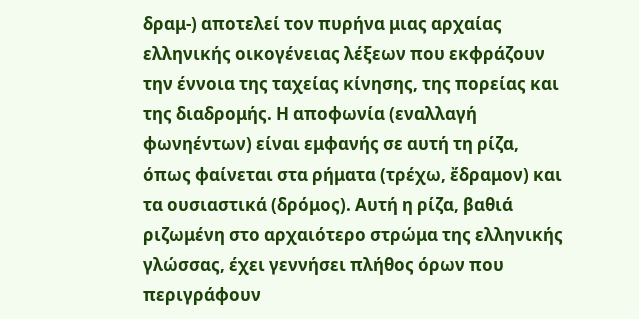δραμ-) αποτελεί τον πυρήνα μιας αρχαίας ελληνικής οικογένειας λέξεων που εκφράζουν την έννοια της ταχείας κίνησης, της πορείας και της διαδρομής. Η αποφωνία (εναλλαγή φωνηέντων) είναι εμφανής σε αυτή τη ρίζα, όπως φαίνεται στα ρήματα (τρέχω, ἔδραμον) και τα ουσιαστικά (δρόμος). Αυτή η ρίζα, βαθιά ριζωμένη στο αρχαιότερο στρώμα της ελληνικής γλώσσας, έχει γεννήσει πλήθος όρων που περιγράφουν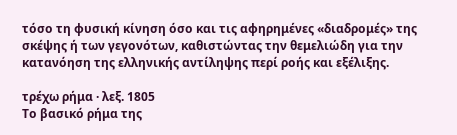τόσο τη φυσική κίνηση όσο και τις αφηρημένες «διαδρομές» της σκέψης ή των γεγονότων, καθιστώντας την θεμελιώδη για την κατανόηση της ελληνικής αντίληψης περί ροής και εξέλιξης.

τρέχω ρήμα · λεξ. 1805
Το βασικό ρήμα της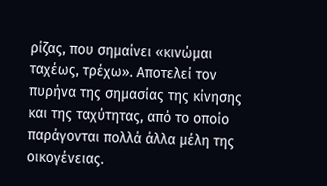ρίζας, που σημαίνει «κινώμαι ταχέως, τρέχω». Αποτελεί τον πυρήνα της σημασίας της κίνησης και της ταχύτητας, από το οποίο παράγονται πολλά άλλα μέλη της οικογένειας.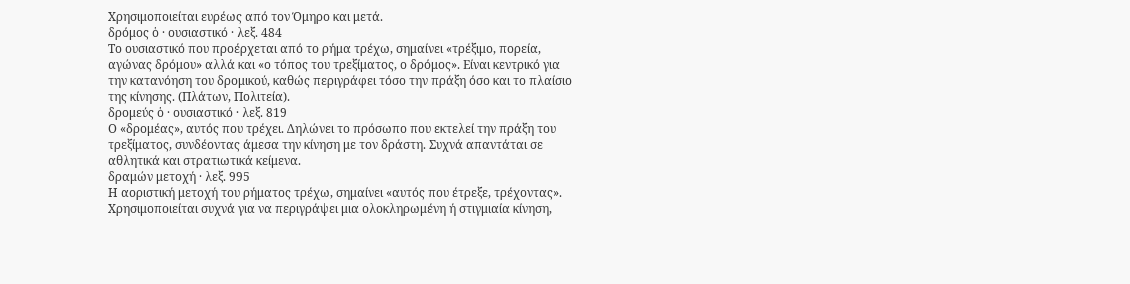Χρησιμοποιείται ευρέως από τον Όμηρο και μετά.
δρόμος ὁ · ουσιαστικό · λεξ. 484
Το ουσιαστικό που προέρχεται από το ρήμα τρέχω, σημαίνει «τρέξιμο, πορεία, αγώνας δρόμου» αλλά και «ο τόπος του τρεξίματος, ο δρόμος». Είναι κεντρικό για την κατανόηση του δρομικού, καθώς περιγράφει τόσο την πράξη όσο και το πλαίσιο της κίνησης. (Πλάτων, Πολιτεία).
δρομεύς ὁ · ουσιαστικό · λεξ. 819
Ο «δρομέας», αυτός που τρέχει. Δηλώνει το πρόσωπο που εκτελεί την πράξη του τρεξίματος, συνδέοντας άμεσα την κίνηση με τον δράστη. Συχνά απαντάται σε αθλητικά και στρατιωτικά κείμενα.
δραμών μετοχή · λεξ. 995
Η αοριστική μετοχή του ρήματος τρέχω, σημαίνει «αυτός που έτρεξε, τρέχοντας». Χρησιμοποιείται συχνά για να περιγράψει μια ολοκληρωμένη ή στιγμιαία κίνηση,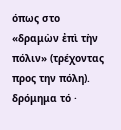όπως στο «δραμὼν ἐπὶ τὴν πόλιν» (τρέχοντας προς την πόλη).
δρόμημα τό ·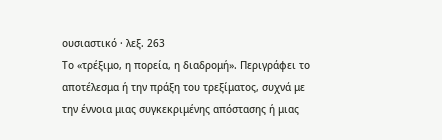ουσιαστικό · λεξ. 263
Το «τρέξιμο, η πορεία, η διαδρομή». Περιγράφει το αποτέλεσμα ή την πράξη του τρεξίματος, συχνά με την έννοια μιας συγκεκριμένης απόστασης ή μιας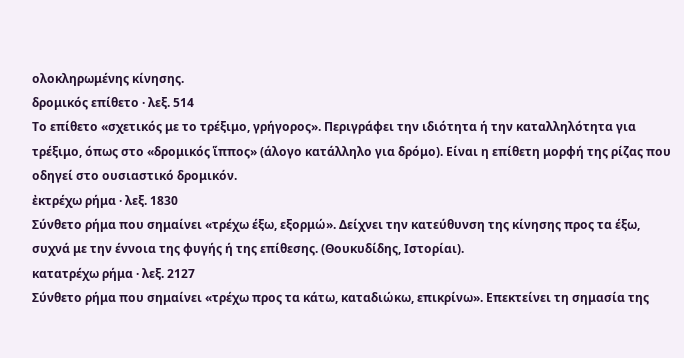ολοκληρωμένης κίνησης.
δρομικός επίθετο · λεξ. 514
Το επίθετο «σχετικός με το τρέξιμο, γρήγορος». Περιγράφει την ιδιότητα ή την καταλληλότητα για τρέξιμο, όπως στο «δρομικός ἵππος» (άλογο κατάλληλο για δρόμο). Είναι η επίθετη μορφή της ρίζας που οδηγεί στο ουσιαστικό δρομικόν.
ἐκτρέχω ρήμα · λεξ. 1830
Σύνθετο ρήμα που σημαίνει «τρέχω έξω, εξορμώ». Δείχνει την κατεύθυνση της κίνησης προς τα έξω, συχνά με την έννοια της φυγής ή της επίθεσης. (Θουκυδίδης, Ιστορίαι).
κατατρέχω ρήμα · λεξ. 2127
Σύνθετο ρήμα που σημαίνει «τρέχω προς τα κάτω, καταδιώκω, επικρίνω». Επεκτείνει τη σημασία της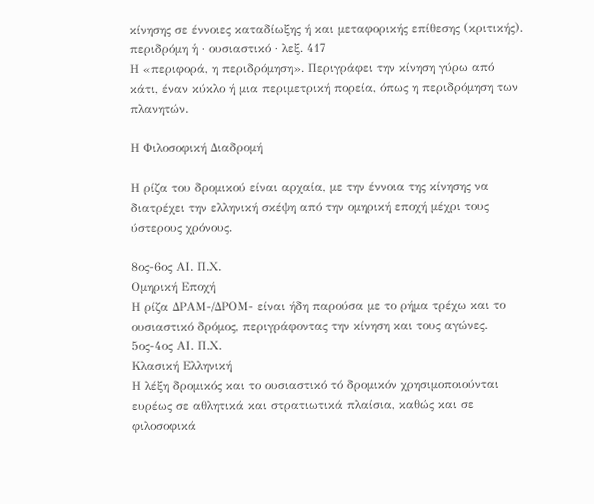κίνησης σε έννοιες καταδίωξης ή και μεταφορικής επίθεσης (κριτικής).
περιδρόμη ἡ · ουσιαστικό · λεξ. 417
Η «περιφορά, η περιδρόμηση». Περιγράφει την κίνηση γύρω από κάτι, έναν κύκλο ή μια περιμετρική πορεία, όπως η περιδρόμηση των πλανητών.

Η Φιλοσοφική Διαδρομή

Η ρίζα του δρομικού είναι αρχαία, με την έννοια της κίνησης να διατρέχει την ελληνική σκέψη από την ομηρική εποχή μέχρι τους ύστερους χρόνους.

8ος-6ος ΑΙ. Π.Χ.
Ομηρική Εποχή
Η ρίζα ΔΡΑΜ-/ΔΡΟΜ- είναι ήδη παρούσα με το ρήμα τρέχω και το ουσιαστικό δρόμος, περιγράφοντας την κίνηση και τους αγώνες.
5ος-4ος ΑΙ. Π.Χ.
Κλασική Ελληνική
Η λέξη δρομικός και το ουσιαστικό τό δρομικόν χρησιμοποιούνται ευρέως σε αθλητικά και στρατιωτικά πλαίσια, καθώς και σε φιλοσοφικά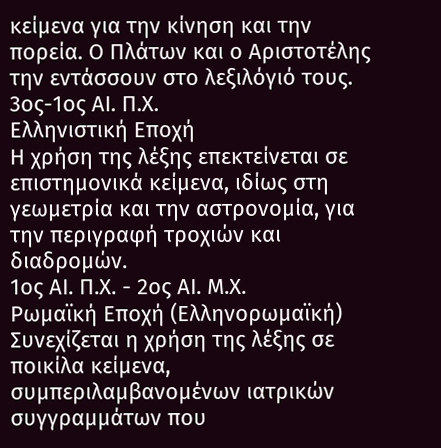κείμενα για την κίνηση και την πορεία. Ο Πλάτων και ο Αριστοτέλης την εντάσσουν στο λεξιλόγιό τους.
3ος-1ος ΑΙ. Π.Χ.
Ελληνιστική Εποχή
Η χρήση της λέξης επεκτείνεται σε επιστημονικά κείμενα, ιδίως στη γεωμετρία και την αστρονομία, για την περιγραφή τροχιών και διαδρομών.
1ος ΑΙ. Π.Χ. - 2ος ΑΙ. Μ.Χ.
Ρωμαϊκή Εποχή (Ελληνορωμαϊκή)
Συνεχίζεται η χρήση της λέξης σε ποικίλα κείμενα, συμπεριλαμβανομένων ιατρικών συγγραμμάτων που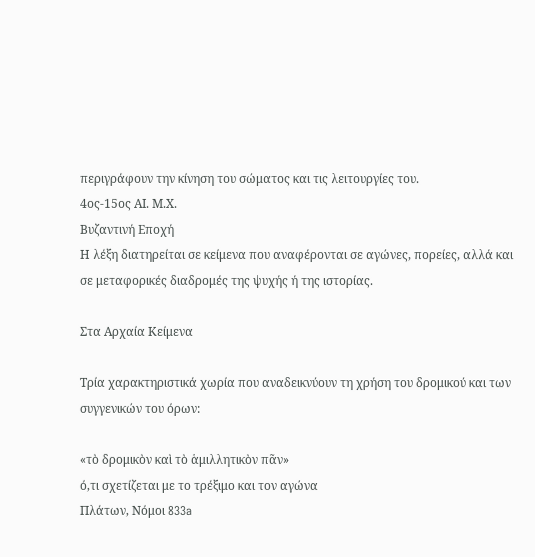περιγράφουν την κίνηση του σώματος και τις λειτουργίες του.
4ος-15ος ΑΙ. Μ.Χ.
Βυζαντινή Εποχή
Η λέξη διατηρείται σε κείμενα που αναφέρονται σε αγώνες, πορείες, αλλά και σε μεταφορικές διαδρομές της ψυχής ή της ιστορίας.

Στα Αρχαία Κείμενα

Τρία χαρακτηριστικά χωρία που αναδεικνύουν τη χρήση του δρομικού και των συγγενικών του όρων:

«τὸ δρομικὸν καὶ τὸ ἁμιλλητικὸν πᾶν»
ό,τι σχετίζεται με το τρέξιμο και τον αγώνα
Πλάτων, Νόμοι 833a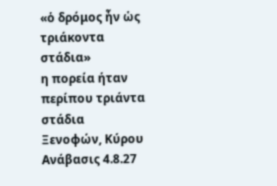«ὁ δρόμος ἦν ὡς τριάκοντα στάδια»
η πορεία ήταν περίπου τριάντα στάδια
Ξενοφών, Κύρου Ανάβασις 4.8.27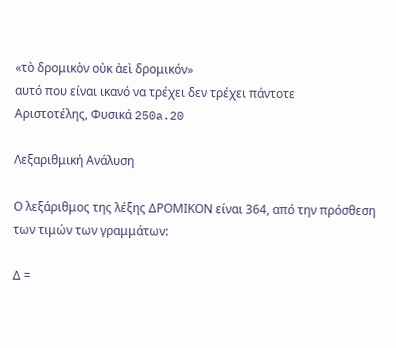«τὸ δρομικὸν οὐκ ἀεὶ δρομικόν»
αυτό που είναι ικανό να τρέχει δεν τρέχει πάντοτε
Αριστοτέλης, Φυσικά 250a.20

Λεξαριθμική Ανάλυση

Ο λεξάριθμος της λέξης ΔΡΟΜΙΚΟΝ είναι 364, από την πρόσθεση των τιμών των γραμμάτων:

Δ =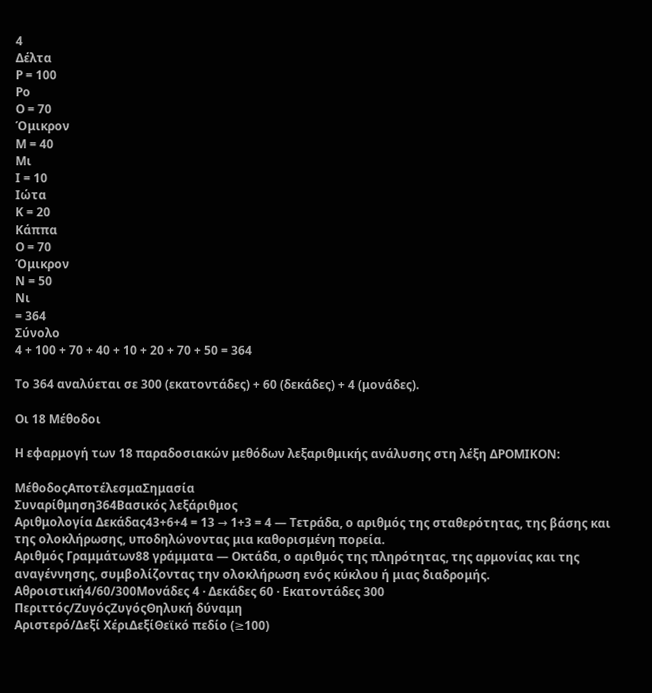4
Δέλτα
Ρ = 100
Ρο
Ο = 70
Όμικρον
Μ = 40
Μι
Ι = 10
Ιώτα
Κ = 20
Κάππα
Ο = 70
Όμικρον
Ν = 50
Νι
= 364
Σύνολο
4 + 100 + 70 + 40 + 10 + 20 + 70 + 50 = 364

Το 364 αναλύεται σε 300 (εκατοντάδες) + 60 (δεκάδες) + 4 (μονάδες).

Οι 18 Μέθοδοι

Η εφαρμογή των 18 παραδοσιακών μεθόδων λεξαριθμικής ανάλυσης στη λέξη ΔΡΟΜΙΚΟΝ:

ΜέθοδοςΑποτέλεσμαΣημασία
Συναρίθμηση364Βασικός λεξάριθμος
Αριθμολογία Δεκάδας43+6+4 = 13 → 1+3 = 4 — Τετράδα, ο αριθμός της σταθερότητας, της βάσης και της ολοκλήρωσης, υποδηλώνοντας μια καθορισμένη πορεία.
Αριθμός Γραμμάτων88 γράμματα — Οκτάδα, ο αριθμός της πληρότητας, της αρμονίας και της αναγέννησης, συμβολίζοντας την ολοκλήρωση ενός κύκλου ή μιας διαδρομής.
Αθροιστική4/60/300Μονάδες 4 · Δεκάδες 60 · Εκατοντάδες 300
Περιττός/ΖυγόςΖυγόςΘηλυκή δύναμη
Αριστερό/Δεξί ΧέριΔεξίΘεϊκό πεδίο (≥100)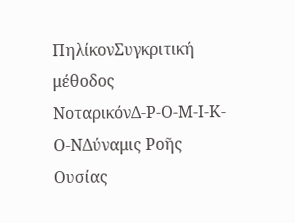ΠηλίκονΣυγκριτική μέθοδος
ΝοταρικόνΔ-Ρ-Ο-Μ-Ι-Κ-Ο-ΝΔύναμις Ροῆς Ουσίας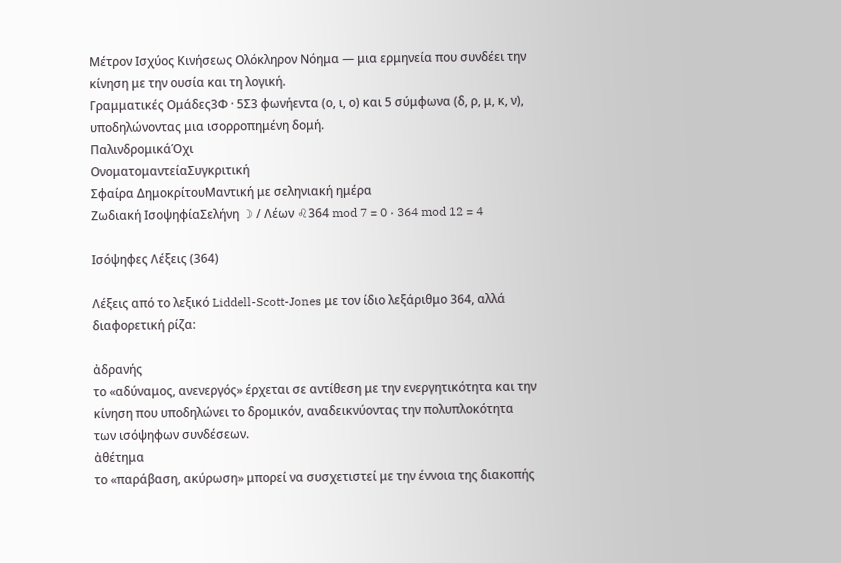Μέτρον Ισχύος Κινήσεως Ολόκληρον Νόημα — μια ερμηνεία που συνδέει την κίνηση με την ουσία και τη λογική.
Γραμματικές Ομάδες3Φ · 5Σ3 φωνήεντα (ο, ι, ο) και 5 σύμφωνα (δ, ρ, μ, κ, ν), υποδηλώνοντας μια ισορροπημένη δομή.
ΠαλινδρομικάΌχι
ΟνοματομαντείαΣυγκριτική
Σφαίρα ΔημοκρίτουΜαντική με σεληνιακή ημέρα
Ζωδιακή ΙσοψηφίαΣελήνη ☽ / Λέων ♌364 mod 7 = 0 · 364 mod 12 = 4

Ισόψηφες Λέξεις (364)

Λέξεις από το λεξικό Liddell-Scott-Jones με τον ίδιο λεξάριθμο 364, αλλά διαφορετική ρίζα:

ἀδρανής
το «αδύναμος, ανενεργός» έρχεται σε αντίθεση με την ενεργητικότητα και την κίνηση που υποδηλώνει το δρομικόν, αναδεικνύοντας την πολυπλοκότητα των ισόψηφων συνδέσεων.
ἀθέτημα
το «παράβαση, ακύρωση» μπορεί να συσχετιστεί με την έννοια της διακοπής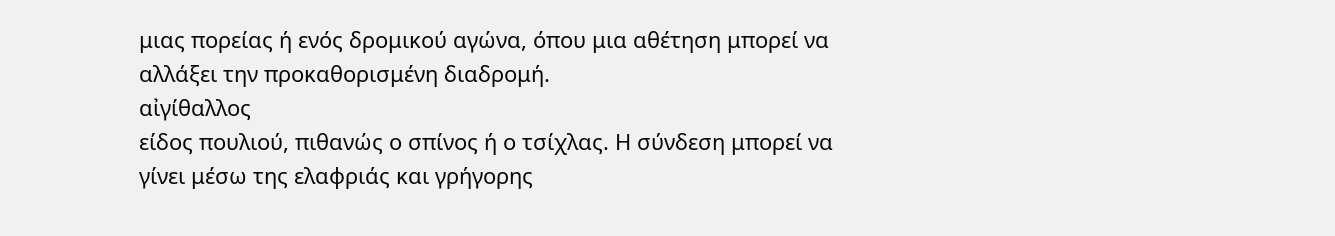μιας πορείας ή ενός δρομικού αγώνα, όπου μια αθέτηση μπορεί να αλλάξει την προκαθορισμένη διαδρομή.
αἰγίθαλλος
είδος πουλιού, πιθανώς ο σπίνος ή ο τσίχλας. Η σύνδεση μπορεί να γίνει μέσω της ελαφριάς και γρήγορης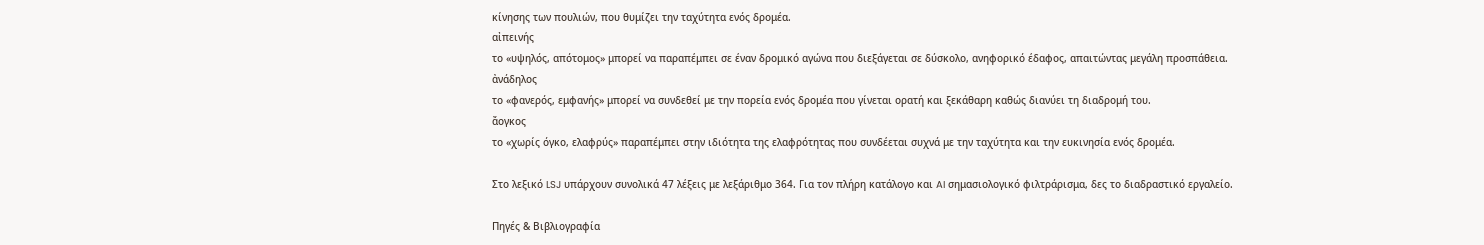κίνησης των πουλιών, που θυμίζει την ταχύτητα ενός δρομέα.
αἰπεινής
το «υψηλός, απότομος» μπορεί να παραπέμπει σε έναν δρομικό αγώνα που διεξάγεται σε δύσκολο, ανηφορικό έδαφος, απαιτώντας μεγάλη προσπάθεια.
ἀνάδηλος
το «φανερός, εμφανής» μπορεί να συνδεθεί με την πορεία ενός δρομέα που γίνεται ορατή και ξεκάθαρη καθώς διανύει τη διαδρομή του.
ἄογκος
το «χωρίς όγκο, ελαφρύς» παραπέμπει στην ιδιότητα της ελαφρότητας που συνδέεται συχνά με την ταχύτητα και την ευκινησία ενός δρομέα.

Στο λεξικό LSJ υπάρχουν συνολικά 47 λέξεις με λεξάριθμο 364. Για τον πλήρη κατάλογο και AI σημασιολογικό φιλτράρισμα, δες το διαδραστικό εργαλείο.

Πηγές & Βιβλιογραφία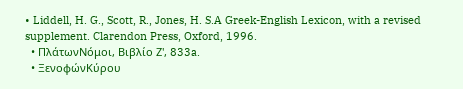• Liddell, H. G., Scott, R., Jones, H. S.A Greek-English Lexicon, with a revised supplement. Clarendon Press, Oxford, 1996.
  • ΠλάτωνΝόμοι, Βιβλίο Ζ', 833a.
  • ΞενοφώνΚύρου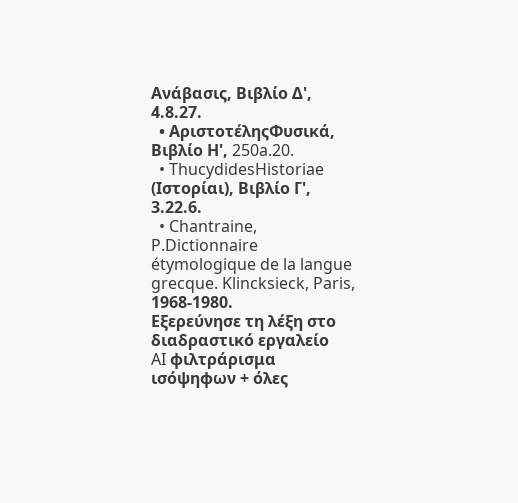Ανάβασις, Βιβλίο Δ', 4.8.27.
  • ΑριστοτέληςΦυσικά, Βιβλίο Η', 250a.20.
  • ThucydidesHistoriae (Ιστορίαι), Βιβλίο Γ', 3.22.6.
  • Chantraine, P.Dictionnaire étymologique de la langue grecque. Klincksieck, Paris, 1968-1980.
Εξερεύνησε τη λέξη στο διαδραστικό εργαλείο
AI φιλτράρισμα ισόψηφων + όλες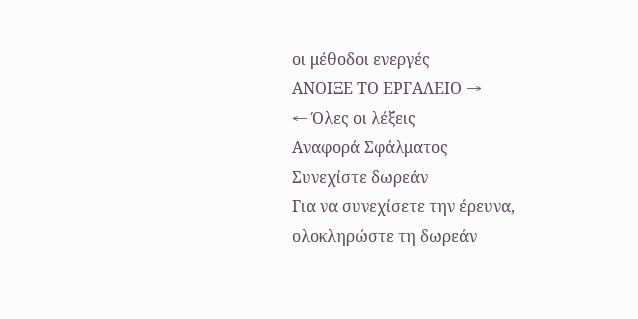οι μέθοδοι ενεργές
ΑΝΟΙΞΕ ΤΟ ΕΡΓΑΛΕΙΟ →
← Όλες οι λέξεις
Αναφορά Σφάλματος
Συνεχίστε δωρεάν
Για να συνεχίσετε την έρευνα, ολοκληρώστε τη δωρεάν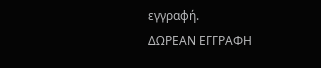εγγραφή.
ΔΩΡΕΑΝ ΕΓΓΡΑΦΗ